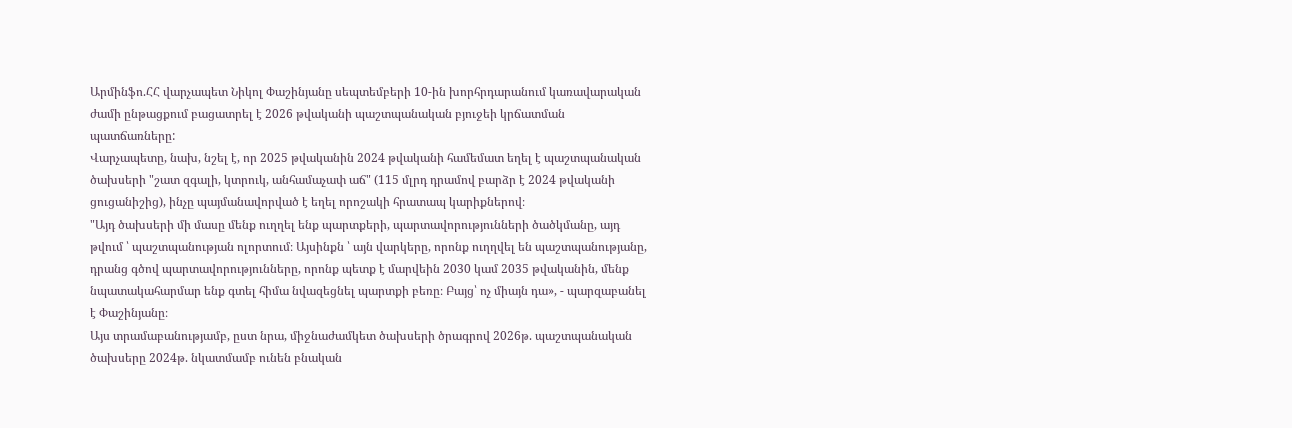Արմինֆո.ՀՀ վարչապետ Նիկոլ Փաշինյանը սեպտեմբերի 10-ին խորհրդարանում կառավարական ժամի ընթացքում բացատրել է 2026 թվականի պաշտպանական բյուջեի կրճատման պատճառները:
Վարչապետը, նախ, նշել է, որ 2025 թվականին 2024 թվականի համեմատ եղել է պաշտպանական ծախսերի "շատ զգալի, կտրուկ, անհամաչափ աճ" (115 մլրդ դրամով բարձր է 2024 թվականի ցուցանիշից), ինչը պայմանավորված է եղել որոշակի հրատապ կարիքներով։
"Այդ ծախսերի մի մասը մենք ուղղել ենք պարտքերի, պարտավորությունների ծածկմանը, այդ թվում ՝ պաշտպանության ոլորտում։ Այսինքն ՝ այն վարկերը, որոնք ուղղվել են պաշտպանությանը, դրանց գծով պարտավորությունները, որոնք պետք է մարվեին 2030 կամ 2035 թվականին, մենք նպատակահարմար ենք գտել հիմա նվազեցնել պարտքի բեռը։ Բայց՝ ոչ միայն դա», - պարզաբանել է Փաշինյանը։
Այս տրամաբանությամբ, ըստ նրա, միջնաժամկետ ծախսերի ծրագրով 2026թ. պաշտպանական ծախսերը 2024թ. նկատմամբ ունեն բնական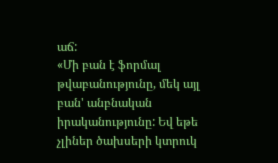աճ:
«Մի բան է ֆորմալ թվաբանությունը, մեկ այլ բան' անբնական իրականությունը: Եվ եթե չլիներ ծախսերի կտրուկ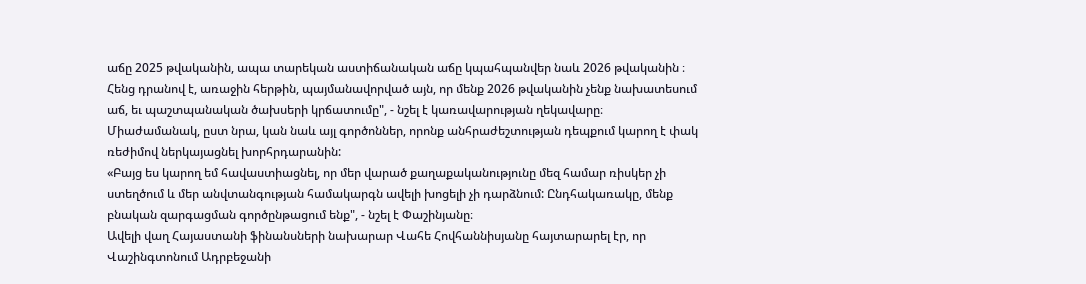աճը 2025 թվականին, ապա տարեկան աստիճանական աճը կպահպանվեր նաև 2026 թվականին ։ Հենց դրանով է, առաջին հերթին, պայմանավորված այն, որ մենք 2026 թվականին չենք նախատեսում աճ, եւ պաշտպանական ծախսերի կրճատումը", - նշել է կառավարության ղեկավարը։
Միաժամանակ, ըստ նրա, կան նաև այլ գործոններ, որոնք անհրաժեշտության դեպքում կարող է փակ ռեժիմով ներկայացնել խորհրդարանին:
«Բայց ես կարող եմ հավաստիացնել, որ մեր վարած քաղաքականությունը մեզ համար ռիսկեր չի ստեղծում և մեր անվտանգության համակարգն ավելի խոցելի չի դարձնում: Ընդհակառակը, մենք բնական զարգացման գործընթացում ենք", - նշել է Փաշինյանը։
Ավելի վաղ Հայաստանի ֆինանսների նախարար Վահե Հովհաննիսյանը հայտարարել էր, որ Վաշինգտոնում Ադրբեջանի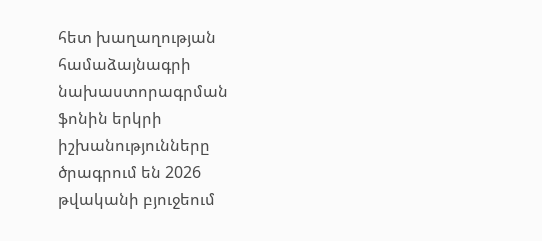հետ խաղաղության համաձայնագրի նախաստորագրման ֆոնին երկրի իշխանությունները ծրագրում են 2026 թվականի բյուջեում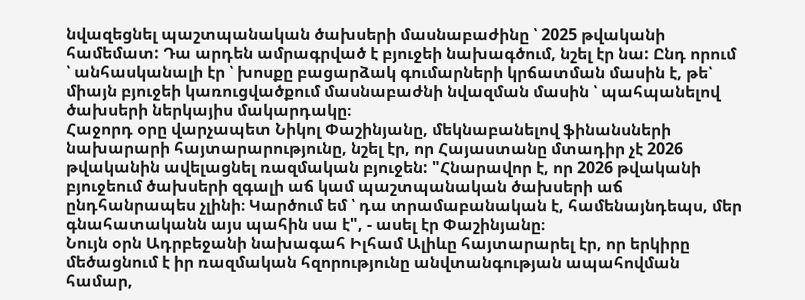նվազեցնել պաշտպանական ծախսերի մասնաբաժինը ՝ 2025 թվականի համեմատ: Դա արդեն ամրագրված է բյուջեի նախագծում, նշել էր նա: Ընդ որում ՝ անհասկանալի էր ՝ խոսքը բացարձակ գումարների կրճատման մասին է, թե՝ միայն բյուջեի կառուցվածքում մասնաբաժնի նվազման մասին ՝ պահպանելով ծախսերի ներկայիս մակարդակը։
Հաջորդ օրը վարչապետ Նիկոլ Փաշինյանը, մեկնաբանելով ֆինանսների նախարարի հայտարարությունը, նշել էր, որ Հայաստանը մտադիր չէ 2026 թվականին ավելացնել ռազմական բյուջեն: "Հնարավոր է, որ 2026 թվականի բյուջեում ծախսերի զգալի աճ կամ պաշտպանական ծախսերի աճ ընդհանրապես չլինի։ Կարծում եմ ՝ դա տրամաբանական է, համենայնդեպս, մեր գնահատականն այս պահին սա է", - ասել էր Փաշինյանը։
Նույն օրն Ադրբեջանի նախագահ Իլհամ Ալիևը հայտարարել էր, որ երկիրը մեծացնում է իր ռազմական հզորությունը անվտանգության ապահովման համար,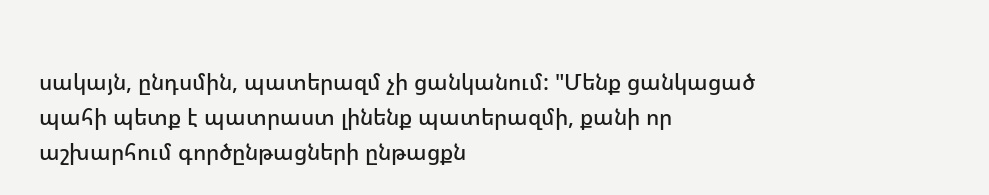սակայն, ընդսմին, պատերազմ չի ցանկանում: "Մենք ցանկացած պահի պետք է պատրաստ լինենք պատերազմի, քանի որ աշխարհում գործընթացների ընթացքն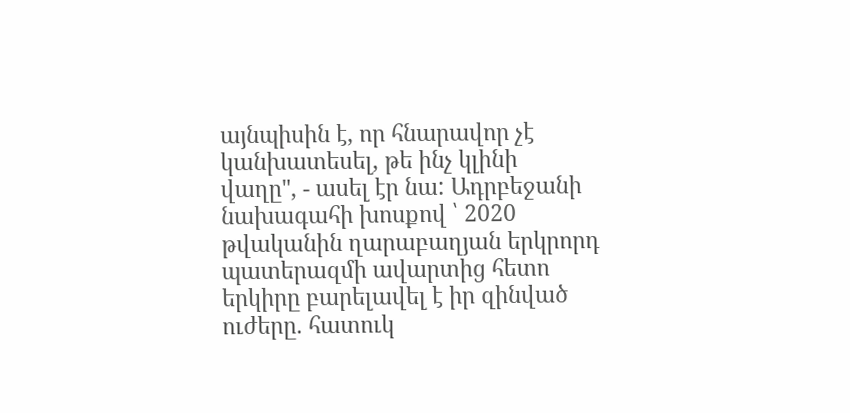այնպիսին է, որ հնարավոր չէ կանխատեսել, թե ինչ կլինի վաղը", - ասել էր նա: Ադրբեջանի նախագահի խոսքով ՝ 2020 թվականին ղարաբաղյան երկրորդ պատերազմի ավարտից հետո երկիրը բարելավել է իր զինված ուժերը. հատուկ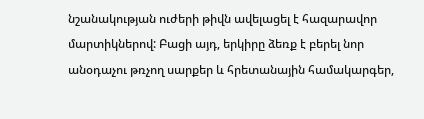նշանակության ուժերի թիվն ավելացել է հազարավոր մարտիկներով: Բացի այդ, երկիրը ձեռք է բերել նոր անօդաչու թռչող սարքեր և հրետանային համակարգեր,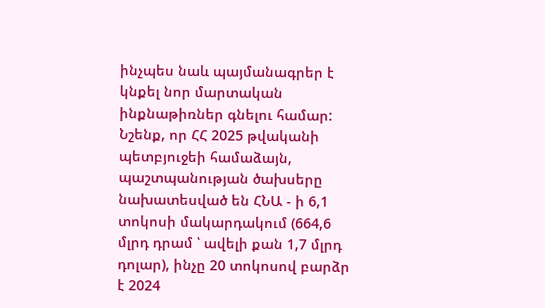ինչպես նաև պայմանագրեր է կնքել նոր մարտական ինքնաթիռներ գնելու համար:
Նշենք, որ ՀՀ 2025 թվականի պետբյուջեի համաձայն, պաշտպանության ծախսերը նախատեսված են ՀՆԱ - ի 6,1 տոկոսի մակարդակում (664,6 մլրդ դրամ ՝ ավելի քան 1,7 մլրդ դոլար), ինչը 20 տոկոսով բարձր է 2024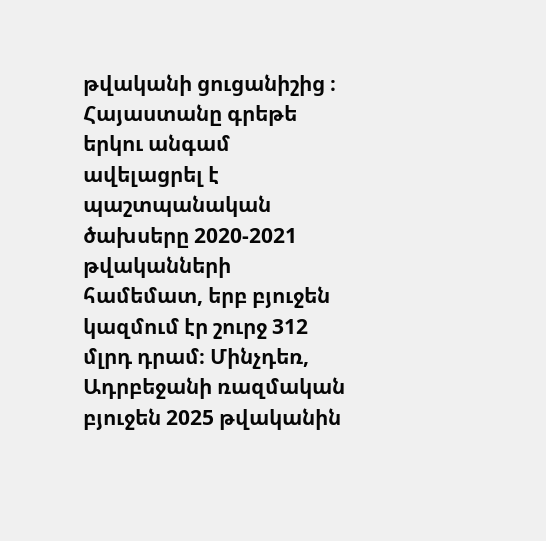թվականի ցուցանիշից ։ Հայաստանը գրեթե երկու անգամ ավելացրել է պաշտպանական ծախսերը 2020-2021 թվականների համեմատ, երբ բյուջեն կազմում էր շուրջ 312 մլրդ դրամ։ Մինչդեռ, Ադրբեջանի ռազմական բյուջեն 2025 թվականին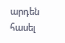արդեն հասել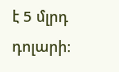է 5 մլրդ դոլարի։